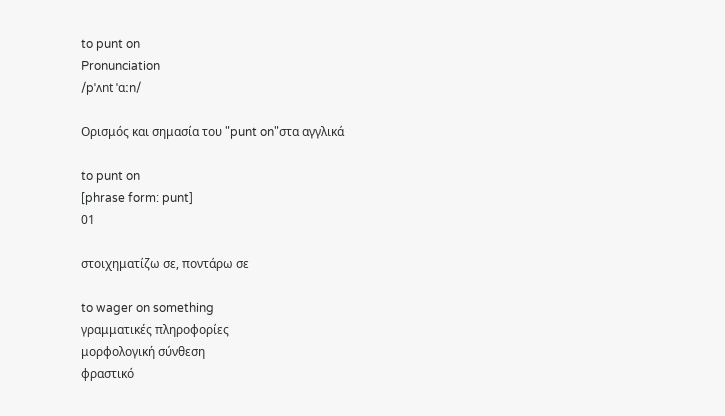to punt on
Pronunciation
/pˈʌnt ˈɑːn/

Ορισμός και σημασία του "punt on"στα αγγλικά

to punt on
[phrase form: punt]
01

στοιχηματίζω σε, ποντάρω σε

to wager on something
γραμματικές πληροφορίες
μορφολογική σύνθεση
φραστικό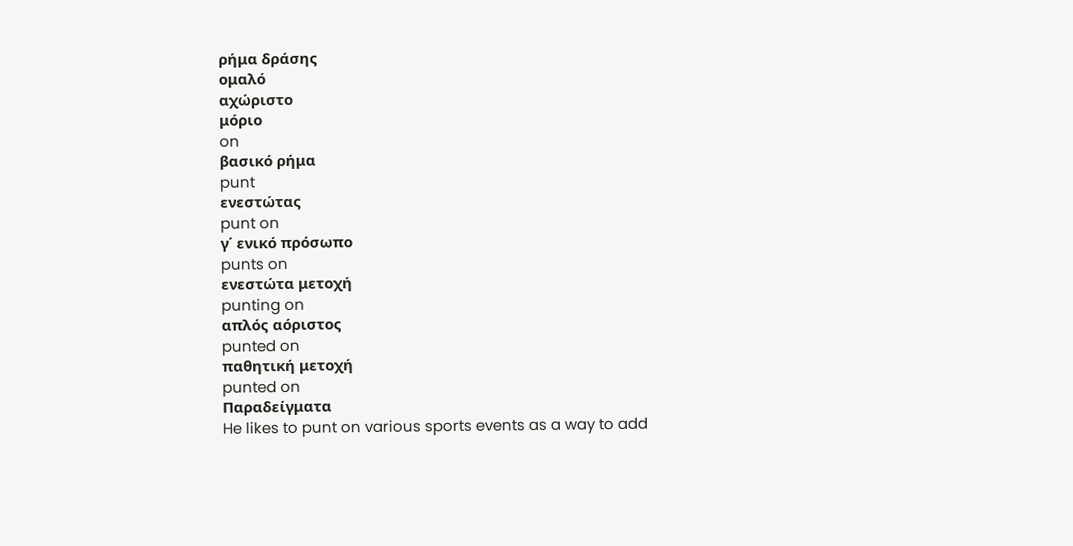ρήμα δράσης
ομαλό
αχώριστο
μόριο
on
βασικό ρήμα
punt
ενεστώτας
punt on
γ΄ ενικό πρόσωπο
punts on
ενεστώτα μετοχή
punting on
απλός αόριστος
punted on
παθητική μετοχή
punted on
Παραδείγματα
He likes to punt on various sports events as a way to add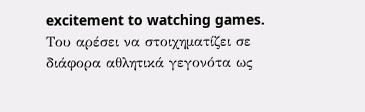excitement to watching games.
Του αρέσει να στοιχηματίζει σε διάφορα αθλητικά γεγονότα ως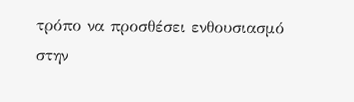τρόπο να προσθέσει ενθουσιασμό στην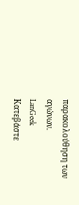παρακολούθηση των αγώνων.
LanGeek
Κατεβάστε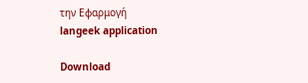την Εφαρμογή
langeek application

Download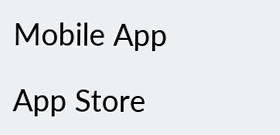Mobile App

App Store